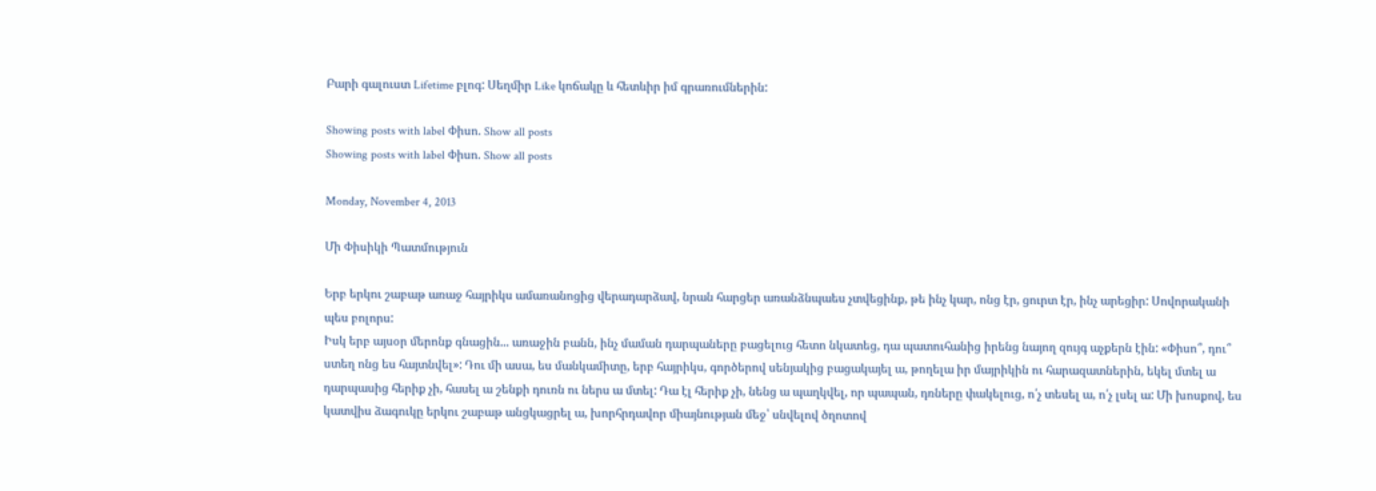Բարի գալուստ Lifetime բլոգ: Սեղմիր Like կոճակը և հետևիր իմ գրառումներին:

Showing posts with label Փիսո. Show all posts
Showing posts with label Փիսո. Show all posts

Monday, November 4, 2013

Մի Փիսիկի Պատմություն

Երբ երկու շաբաթ առաջ հայրիկս ամառանոցից վերադարձավ, նրան հարցեր առանձնպաես չտվեցինք, թե ինչ կար, ոնց էր, ցուրտ էր, ինչ արեցիր: Սովորականի պես բոլորս:
Իսկ երբ այսօր մերոնք գնացին... առաջին բանն, ինչ մաման դարպաները բացելուց հետո նկատեց, դա պատուհանից իրենց նայող զույգ աչքերն էին: «Փիսո՞, դու՞ ստեղ ոնց ես հայտնվել»: Դու մի ասա, ես մանկամիտը, երբ հայրիկս, գործերով սենյակից բացակայել ա, թողելա իր մայրիկին ու հարազատներին, եկել մտել ա դարպասից հերիք չի, հասել ա շենքի դուռն ու ներս ա մտել: Դա էլ հերիք չի, նենց ա պաղկվել, որ պապան, դռները փակելուց, ո՛չ տեսել ա, ո՛չ լսել ա: Մի խոսքով, ես կատվիս ձագուկը երկու շաբաթ անցկացրել ա, խորհրդավոր միայնության մեջ՝ սնվելով ծղոտով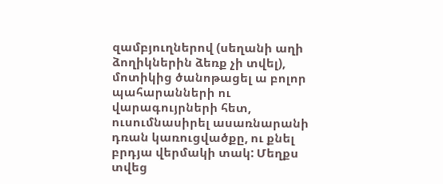զամբյուղներով (սեղանի աղի ձողիկներին ձեռք չի տվել), մոտիկից ծանոթացել ա բոլոր պահարանների ու վարագույրների հետ, ուսումնասիրել ասառնարանի դռան կառուցվածքը, ու քնել բրդյա վերմակի տակ: Մեղքս տվեց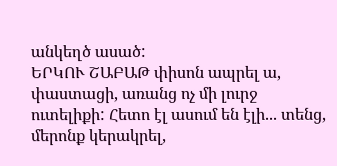անկեղծ ասած:
ԵՐԿՈՒ ՇԱԲԱԹ փիսոն ապրել ա, փաստացի, առանց ոչ մի լուրջ ուտելիքի: Հետո էլ ասում են էլի... տենց, մերոնք կերակրել,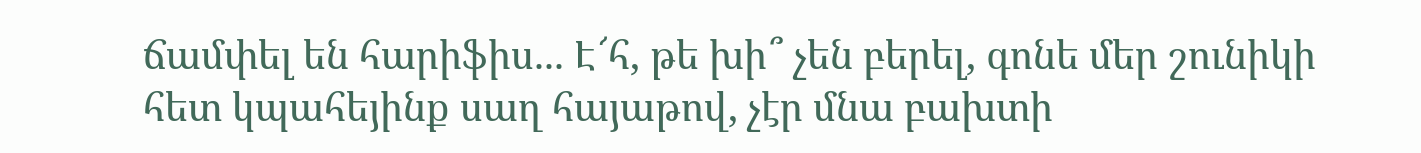ճամփել են հարիֆիս... Է՜հ, թե խի՞ չեն բերել, գոնե մեր շունիկի հետ կպահեյինք սաղ հայաթով, չէր մնա բախտի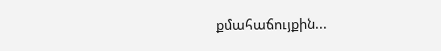քմահաճույքին...